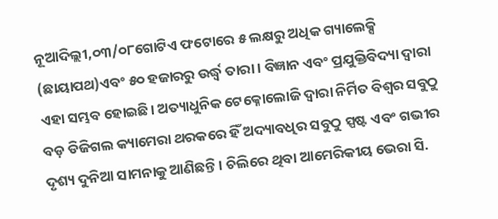ନୂଆଦିଲ୍ଲୀ,୦୩/୦୮ଗୋଟିଏ ଫଟୋରେ ୫ ଲକ୍ଷରୁ ଅଧିକ ଗ୍ୟାଲେକ୍ସି (ଛାୟାପଥ)ଏବଂ ୫୦ ହଜାରରୁ ଉର୍ଦ୍ଧ୍ୱ ତାରା । ବିଜ୍ଞାନ ଏବଂ ପ୍ରଯୁକ୍ତିବିଦ୍ୟା ଦ୍ବାରା ଏହା ସମ୍ଭବ ହୋଇଛି। ଅତ୍ୟାଧୁନିକ ଟେକ୍ନୋଲୋଜି ଦ୍ଵାରା ନିର୍ମିତ ବିଶ୍ଵର ସବୁଠୁ ବଡ଼ ଡିଜିଗଲ କ୍ୟାମେରା ଥରକରେ ହିଁ ଅଦ୍ୟାବଧିର ସବୁଠୁ ସ୍ପଷ୍ଟ ଏବଂ ଗଭୀର ଦୃଶ୍ୟ ଦୁନିଆ ସାମନାକୁ ଆଣିଛନ୍ତି। ଚିଲିରେ ଥିବା ଆମେରିକୀୟ ଭେରା ସି.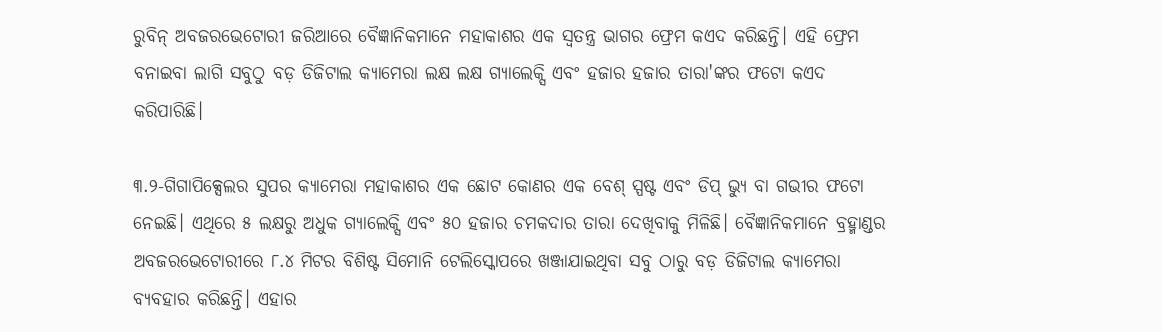ରୁବିନ୍ ଅବଜରଭେଟୋରୀ ଜରିଆରେ ବୈଜ୍ଞାନିକମାନେ ମହାକାଶର ଏକ ସ୍ବତନ୍ତ୍ର ଭାଗର ଫ୍ରେମ କଏଦ କରିଛନ୍ତି। ଏହି ଫ୍ରେମ ବନାଇବା ଲାଗି ସବୁଠୁ ବଡ଼ ଡିଜିଟାଲ କ୍ୟାମେରା ଲକ୍ଷ ଲକ୍ଷ ଗ୍ୟାଲେକ୍ସି ଏବଂ ହଜାର ହଜାର ତାରା'ଙ୍କର ଫଟୋ କଏଦ କରିପାରିଛି।

୩.୨-ଗିଗାପିକ୍ସେଲର ସୁପର କ୍ୟାମେରା ମହାକାଶର ଏକ ଛୋଟ କୋଣର ଏକ ବେଶ୍ ସ୍ପଷ୍ଟ ଏବଂ ଡିପ୍ ଭ୍ୟୁ ବା ଗଭୀର ଫଟୋ ନେଇଛି। ଏଥିରେ ୫ ଲକ୍ଷରୁ ଅଧୁକ ଗ୍ୟାଲେକ୍ସି ଏବଂ ୫୦ ହଜାର ଚମକଦାର ତାରା ଦେଖିବାକୁ ମିଳିଛି। ବୈଜ୍ଞାନିକମାନେ ବ୍ରହ୍ମାଣ୍ଡର ଅବଜରଭେଟୋରୀରେ ୮.୪ ମିଟର ବିଶିଷ୍ଟ ସିମୋନି ଟେଲିସ୍କୋପରେ ଖଞ୍ଜାଯାଇଥିବା ସବୁ ଠାରୁ ବଡ଼ ଡିଜିଟାଲ କ୍ୟାମେରା ବ୍ୟବହାର କରିଛନ୍ତି। ଏହାର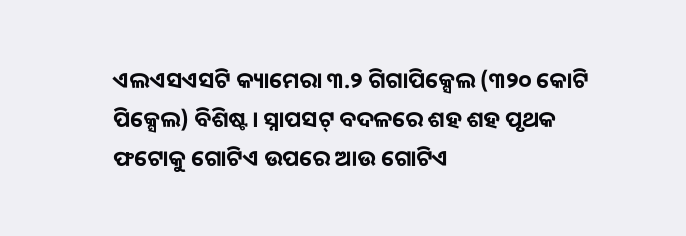ଏଲଏସଏସଟି କ୍ୟାମେରା ୩.୨ ଗିଗାପିକ୍ସେଲ (୩୨୦ କୋଟି ପିକ୍ସେଲ) ବିଶିଷ୍ଟ। ସ୍ନାପସଟ୍ ବଦଳରେ ଶହ ଶହ ପୃଥକ ଫଟୋକୁ ଗୋଟିଏ ଉପରେ ଆଉ ଗୋଟିଏ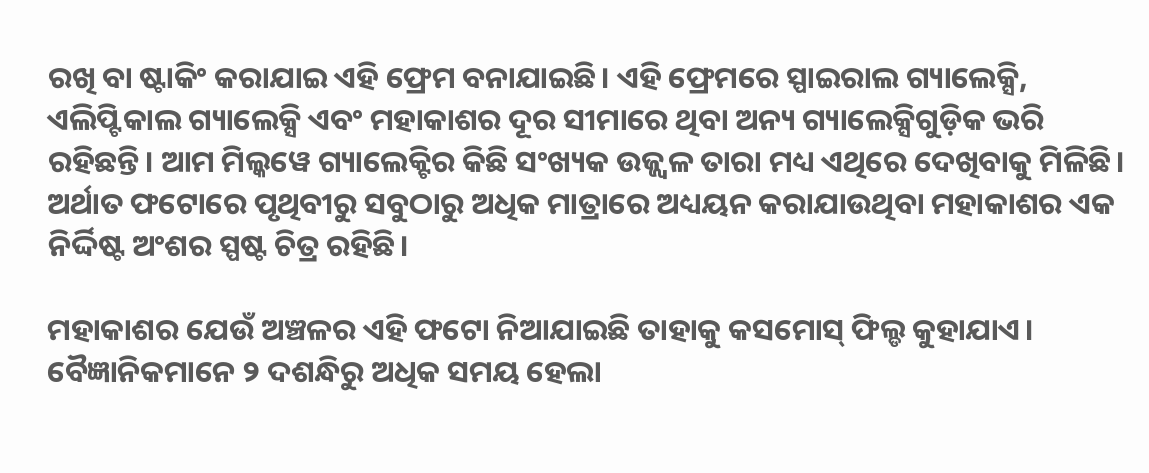ରଖି ବା ଷ୍ଟାକିଂ କରାଯାଇ ଏହି ଫ୍ରେମ ବନାଯାଇଛି। ଏହି ଫ୍ରେମରେ ସ୍ପାଇରାଲ ଗ୍ୟାଲେକ୍ସି, ଏଲିପ୍ଟିକାଲ ଗ୍ୟାଲେକ୍ସି ଏବଂ ମହାକାଶର ଦୂର ସୀମାରେ ଥିବା ଅନ୍ୟ ଗ୍ୟାଲେକ୍ସିଗୁଡ଼ିକ ଭରି ରହିଛନ୍ତି। ଆମ ମିଲ୍କୱେ ଗ୍ୟାଲେକ୍ଟିର କିଛି ସଂଖ୍ୟକ ଉଜ୍ଜ୍ଵଳ ତାରା ମଧ୍ୟ ଏଥିରେ ଦେଖିବାକୁ ମିଳିଛି। ଅର୍ଥାତ ଫଟୋରେ ପୃଥିବୀରୁ ସବୁଠାରୁ ଅଧିକ ମାତ୍ରାରେ ଅଧ୍ୟୟନ କରାଯାଉଥିବା ମହାକାଶର ଏକ ନିର୍ଦ୍ଦିଷ୍ଟ ଅଂଶର ସ୍ପଷ୍ଟ ଚିତ୍ର ରହିଛି।

ମହାକାଶର ଯେଉଁ ଅଞ୍ଚଳର ଏହି ଫଟୋ ନିଆଯାଇଛି ତାହାକୁ କସମୋସ୍ ଫିଲ୍ଡ କୁହାଯାଏ। ବୈଜ୍ଞାନିକମାନେ ୨ ଦଶନ୍ଧିରୁ ଅଧିକ ସମୟ ହେଲା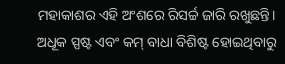ମହାକାଶର ଏହି ଅଂଶରେ ରିସର୍ଚ୍ଚ ଜାରି ରଖୁଛନ୍ତି। ଅଧୂକ ସ୍ପଷ୍ଟ ଏବଂ କମ୍ ବାଧା ବିଶିଷ୍ଟ ହୋଇଥିବାରୁ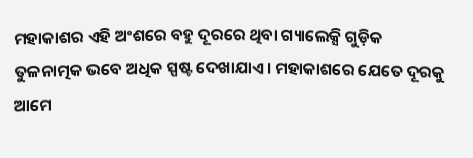ମହାକାଶର ଏହି ଅଂଶରେ ବହୁ ଦୂରରେ ଥିବା ଗ୍ୟାଲେକ୍ସି ଗୁଡ଼ିକ ତୁଳନାତ୍ମକ ଭବେ ଅଧିକ ସ୍ପଷ୍ଟ ଦେଖାଯାଏ। ମହାକାଶରେ ଯେତେ ଦୂରକୁ ଆମେ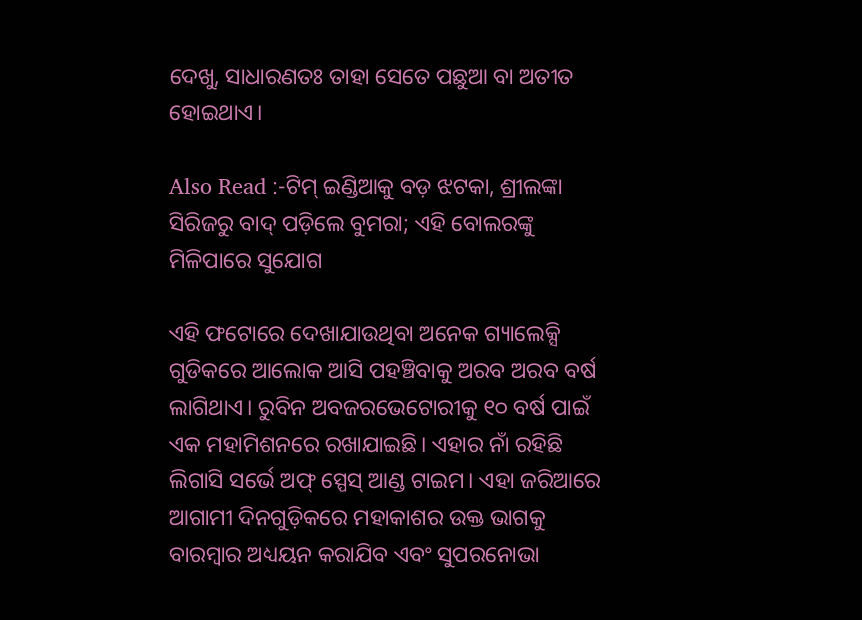ଦେଖୁ, ସାଧାରଣତଃ ତାହା ସେତେ ପଛୁଆ ବା ଅତୀତ ହୋଇଥାଏ।

Also Read :-ଟିମ୍ ଇଣ୍ଡିଆକୁ ବଡ଼ ଝଟକା, ଶ୍ରୀଲଙ୍କା ସିରିଜରୁ ବାଦ୍ ପଡ଼ିଲେ ବୁମରା; ଏହି ବୋଲରଙ୍କୁ ମିଳିପାରେ ସୁଯୋଗ

ଏହି ଫଟୋରେ ଦେଖାଯାଉଥିବା ଅନେକ ଗ୍ୟାଲେକ୍ସି ଗୁଡିକରେ ଆଲୋକ ଆସି ପହଞ୍ଚିବାକୁ ଅରବ ଅରବ ବର୍ଷ ଲାଗିଥାଏ। ରୁବିନ ଅବଜରଭେଟୋରୀକୁ ୧୦ ବର୍ଷ ପାଇଁ ଏକ ମହାମିଶନରେ ରଖାଯାଇଛି। ଏହାର ନାଁ ରହିଛି ଲିଗାସି ସର୍ଭେ ଅଫ୍ ସ୍ପେସ୍ ଆଣ୍ଡ ଟାଇମ। ଏହା ଜରିଆରେ ଆଗାମୀ ଦିନଗୁଡ଼ିକରେ ମହାକାଶର ଉକ୍ତ ଭାଗକୁ ବାରମ୍ବାର ଅଧ୍ୟୟନ କରାଯିବ ଏବଂ ସୁପରନୋଭା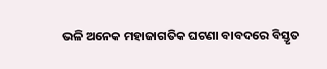ଭଳି ଅନେକ ମହାଜାଗତିକ ଘଟଣା ବାବଦରେ ବିସ୍ତୃତ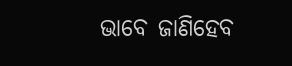ଭାବେ ଜାଣିହେବ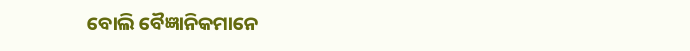ବୋଲି ବୈଜ୍ଞାନିକମାନେ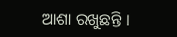ଆଶା ରଖୁଛନ୍ତି ।